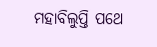ମହାବିଲୁପ୍ତି ପଥେ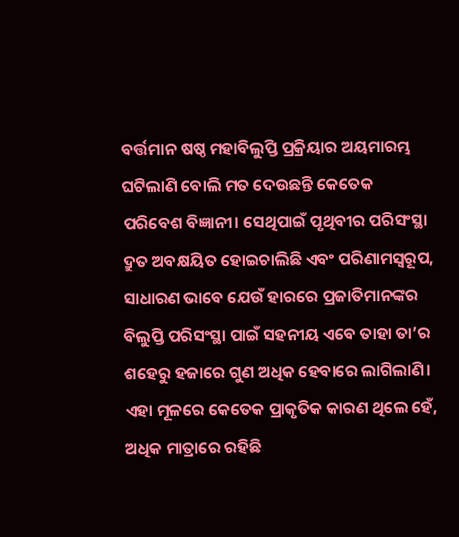ବର୍ତ୍ତମାନ ଷଷ୍ଠ ମହାବିଲୁପ୍ତି ପ୍ରକ୍ରିୟାର ଅୟମାରମ୍ଭ ଘଟିଲାଣି ବୋଲି ମତ ଦେଉଛନ୍ତି କେତେକ ପରିବେଶ ବିଜ୍ଞାନୀ। ସେଥିପାଇଁ ପୃଥିବୀର ପରିସଂସ୍ଥା ଦ୍ରୁତ ଅବକ୍ଷୟିତ ହୋଇଚାଲିଛି ଏବଂ ପରିଣାମସ୍ବରୂପ, ସାଧାରଣ ଭାବେ ଯେଉଁ ହାରରେ ପ୍ରଜାତିମାନଙ୍କର ବିଲୁପ୍ତି ପରିସଂସ୍ଥା ପାଇଁ ସହନୀୟ ଏବେ ତାହା ତା’ର ଶହେରୁ ହଜାରେ ଗୁଣ ଅଧିକ ହେବାରେ ଲାଗିଲାଣି। ଏହା ମୂଳରେ କେତେକ ପ୍ରାକୃତିକ କାରଣ ଥିଲେ ହେଁ, ଅଧିକ ମାତ୍ରାରେ ରହିଛି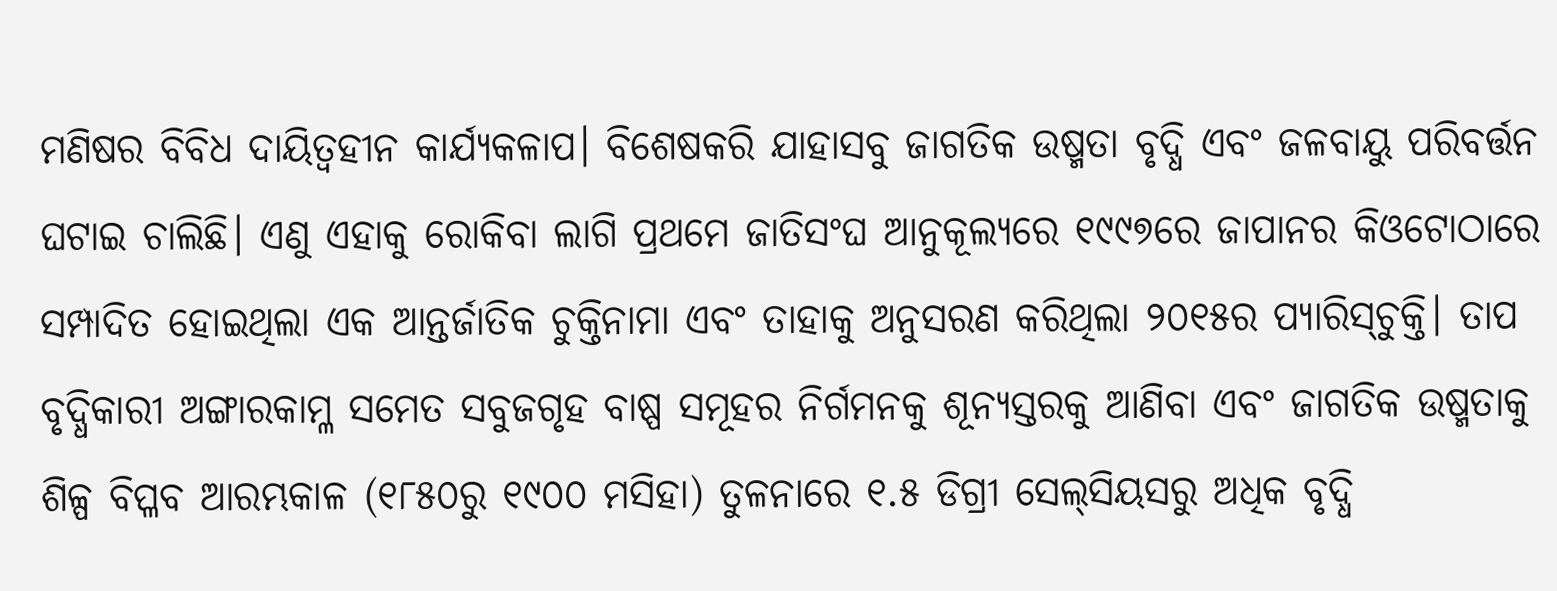ମଣିଷର ବିବିଧ ଦାୟିତ୍ୱହୀନ କାର୍ଯ୍ୟକଳାପ। ବିଶେଷକରି ଯାହାସବୁ ଜାଗତିକ ଉଷ୍ମତା ବୃଦ୍ଧି ଏବଂ ଜଳବାୟୁ ପରିବର୍ତ୍ତନ ଘଟାଇ ଚାଲିଛି। ଏଣୁ ଏହାକୁ ରୋକିବା ଲାଗି ପ୍ରଥମେ ଜାତିସଂଘ ଆନୁକୂଲ୍ୟରେ ୧୯୯୭ରେ ଜାପାନର କିଓଟୋଠାରେ ସମ୍ପାଦିତ ହୋଇଥିଲା ଏକ ଆନ୍ତର୍ଜାତିକ ଚୁକ୍ତିନାମା ଏବଂ ତାହାକୁ ଅନୁସରଣ କରିଥିଲା ୨୦୧୫ର ପ୍ୟାରିସ୍‌ଚୁକ୍ତି। ତାପ ବୃଦ୍ଧିକାରୀ ଅଙ୍ଗାରକାମ୍ଳ ସମେତ ସବୁଜଗୃହ ବାଷ୍ପ ସମୂହର ନିର୍ଗମନକୁ ଶୂନ୍ୟସ୍ତରକୁ ଆଣିବା ଏବଂ ଜାଗତିକ ଉଷ୍ମତାକୁ ଶିଳ୍ପ ବିପ୍ଳବ ଆରମ୍ଭକାଳ (୧୮୫୦ରୁ ୧୯୦୦ ମସିହା) ତୁଳନାରେ ୧.୫ ଡିଗ୍ରୀ ସେଲ୍‌ସିୟସରୁ ଅଧିକ ବୃଦ୍ଧି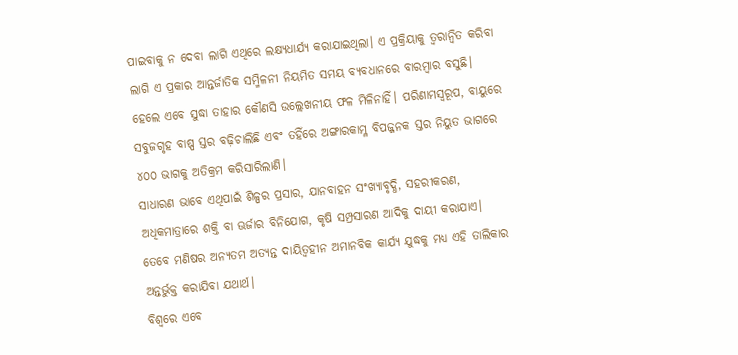ପାଇବାକୁ ନ ଦେବା ଲାଗି ଏଥିରେ ଲକ୍ଷ୍ୟଧାର୍ଯ୍ୟ କରାଯାଇଥିଲା। ଏ ପ୍ରକ୍ରିୟାକୁ ତ୍ୱରାନ୍ବିତ କରିବା ଲାଗି ଏ ପ୍ରକାର ଆନ୍ତର୍ଜାତିକ ସମ୍ମିଳନୀ ନିୟମିତ ସମୟ ବ୍ୟବଧାନରେ ବାରମ୍ବାର ବସୁଛି। ହେଲେ ଏବେ ସୁଦ୍ଧା ତାହାର କୌଣସି ଉଲ୍ଲେଖନୀୟ ଫଳ ମିଳିନାହିଁ। ପରିଣାମସ୍ବରୂପ, ବାୟୁରେ ସବୁଜଗୃହ ବାଷ୍ପ ସ୍ତର ବଢ଼ିଚାଲିଛି ଏବଂ ତହିଁରେ ଅଙ୍ଗାରକାମ୍ଳ ବିପଜ୍ଜନକ ସ୍ତର ନିୟୁତ ଭାଗରେ ୪୦୦ ଭାଗକୁ ଅତିକ୍ରମ କରିସାରିଲାଣି।
ସାଧାରଣ ଭାବେ ଏଥିପାଇଁ ଶିଳ୍ପର ପ୍ରସାର, ଯାନବାହନ ସଂଖ୍ୟାବୃଦ୍ଧି, ସହରୀକରଣ, ଅଧିକମାତ୍ରାରେ ଶକ୍ତି ବା ଊର୍ଜାର ବିନିଯୋଗ, କୃଷି ସମ୍ପ୍ରସାରଣ ଆଦିକୁ ଦାୟୀ କରାଯାଏ। ତେବେ ମଣିଷର ଅନ୍ୟତମ ଅତ୍ୟନ୍ତ ଦାୟିତ୍ୱହୀନ ଅମାନବିକ କାର୍ଯ୍ୟ ଯୁଦ୍ଧକୁ ମଧ୍ୟ ଏହି ତାଲିକାର ଅନ୍ତର୍ଭୁକ୍ତ କରାଯିବା ଯଥାର୍ଥ।
ବିଶ୍ୱରେ ଏବେ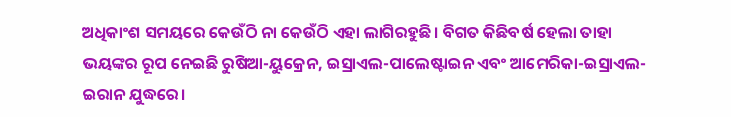ଅଧିକାଂଶ ସମୟରେ କେଉଁଠି ନା କେଉଁଠି ଏହା ଲାଗିରହୁଛି। ବିଗତ କିଛିବର୍ଷ ହେଲା ତାହା ଭୟଙ୍କର ରୂପ ନେଇଛି ରୁଷିଆ-ୟୁକ୍ରେନ, ଇସ୍ରାଏଲ-ପାଲେଷ୍ଟାଇନ ଏବଂ ଆମେରିକା-ଇସ୍ରାଏଲ-ଇରାନ ଯୁଦ୍ଧରେ।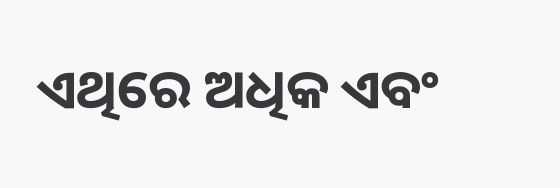ଏଥିରେ ଅଧିକ ଏବଂ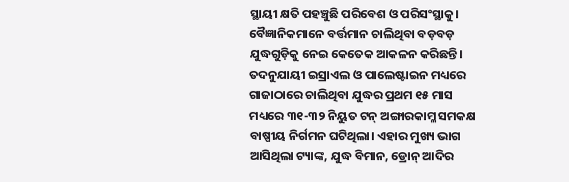ସ୍ଥାୟୀ କ୍ଷତି ପହଞ୍ଚୁଛି ପରିବେଶ ଓ ପରିସଂସ୍ଥାକୁ।
ବୈଜ୍ଞାନିକମାନେ ବର୍ତ୍ତମାନ ଚାଲିଥିବା ବଡ଼ବଡ଼ ଯୁଦ୍ଧଗୁଡ଼ିକୁ ନେଇ କେତେକ ଆକଳନ କରିଛନ୍ତି। ତଦନୁଯାୟୀ ଇସ୍ରାଏଲ ଓ ପାଲେଷ୍ଟାଇନ ମଧ୍ୟରେ ଗାଜାଠାରେ ଚାଲିଥିବା ଯୁଦ୍ଧର ପ୍ରଥମ ୧୫ ମାସ ମଧ୍ୟରେ ୩୧-୩୨ ନିୟୁତ ଟନ୍‌ ଅଙ୍ଗାରକାମ୍ଳ ସମକକ୍ଷ ବାଷ୍ପୀୟ ନିର୍ଗମନ ଘଟିଥିଲା। ଏହାର ମୁଖ୍ୟ ଭାଗ ଆସିଥିଲା ଟ୍ୟାଙ୍କ, ଯୁଦ୍ଧ ବିମାନ, ଡ୍ରୋନ୍‌ ଆଦିର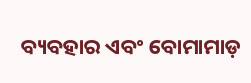ବ୍ୟବହାର ଏବଂ ବୋମାମାଡ଼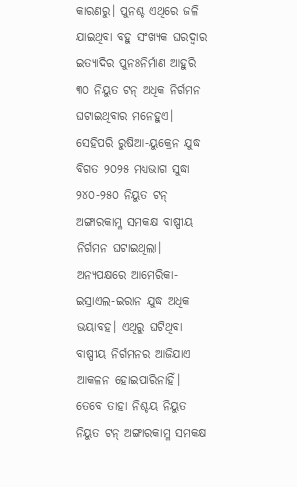କାରଣରୁ। ପୁନଶ୍ଚ ଏଥିରେ ଜଳି ଯାଇଥିବା ବହୁ ସଂଖ୍ୟକ ଘରଦ୍ୱାର ଇତ୍ୟାଦିର ପୁନଃନିର୍ମାଣ ଆହୁରି ୩୦ ନିୟୁତ ଟନ୍‌ ଅଧିକ ନିର୍ଗମନ ଘଟାଇଥିବାର ମନେହୁଏ। ସେହିପରି ରୁଷିଆ-ୟୁକ୍ରେନ ଯୁଦ୍ଧ ବିଗତ ୨୦୨୫ ମଧ୍ୟଭାଗ ସୁଦ୍ଧା ୨୪୦-୨୫୦ ନିୟୁତ ଟନ୍‌ ଅଙ୍ଗାରକାମ୍ଳ ସମକକ୍ଷ ବାଷ୍ପୀୟ ନିର୍ଗମନ ଘଟାଇଥିଲା। ଅନ୍ୟପକ୍ଷରେ ଆମେରିକା-ଇସ୍ରାଏଲ-ଇରାନ ଯୁଦ୍ଧ ଅଧିକ ଭୟାବହ। ଏଥିରୁ ଘଟିଥିବା ବାଷ୍ପୀୟ ନିର୍ଗମନର ଆଜିଯାଏ ଆକଳନ ହୋଇପାରିନାହିଁ। ତେବେ ତାହା ନିଶ୍ଚୟ ନିୟୁତ ନିୟୁତ ଟନ୍‌ ଅଙ୍ଗାରକାମ୍ଳ ସମକକ୍ଷ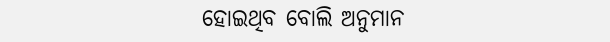ହୋଇଥିବ ବୋଲି ଅନୁମାନ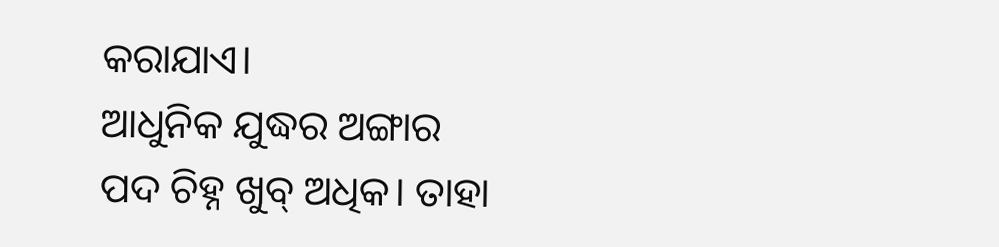କରାଯାଏ।
ଆଧୁନିକ ଯୁଦ୍ଧର ଅଙ୍ଗାର ପଦ ଚିହ୍ନ ଖୁବ୍‌ ଅଧିକ। ତାହା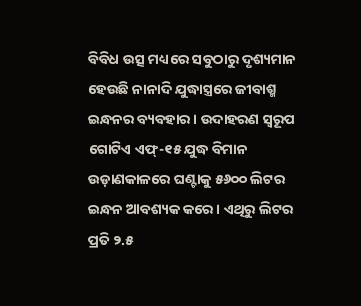ବିବିଧ ଉତ୍ସ ମଧ୍ୟରେ ସବୁଠାରୁ ଦୃଶ୍ୟମାନ ହେଉଛି ନାନାଦି ଯୁଦ୍ଧାସ୍ତ୍ରରେ ଜୀବାଶ୍ମ ଇନ୍ଧନର ବ୍ୟବହାର। ଉଦାହରଣ ସ୍ବରୂପ ଗୋଟିଏ ଏଫ୍‌-୧୫ ଯୁଦ୍ଧ ବିମାନ ଉଡ଼ାଣକାଳରେ ଘଣ୍ଟାକୁ ୫୬୦୦ ଲିଟର ଇନ୍ଧନ ଆବଶ୍ୟକ କରେ। ଏଥିରୁ ଲିଟର ପ୍ରତି ୨.୫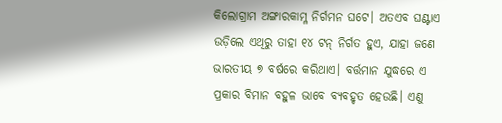କିଲୋଗ୍ରାମ ଅଙ୍ଗାରକାମ୍ଳ ନିର୍ଗମନ ଘଟେ। ଅତଏବ ଘଣ୍ଟାଏ ଉଡ଼ିଲେ ଏଥିରୁ ତାହା ୧୪ ଟନ୍‌ ନିର୍ଗତ ହୁଏ, ଯାହା ଜଣେ ଭାରତୀୟ ୭ ବର୍ଷରେ କରିଥାଏ। ବର୍ତ୍ତମାନ ଯୁଦ୍ଧରେ ଏ ପ୍ରକାର ବିମାନ ବହୁଳ ଭାବେ ବ୍ୟବହୃତ ହେଉଛି। ଏଣୁ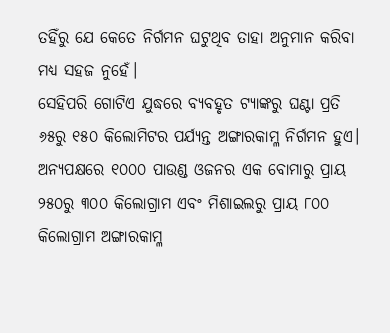ତହିଁରୁ ଯେ କେତେ ନିର୍ଗମନ ଘଟୁଥିବ ତାହା ଅନୁମାନ କରିବା ମଧ୍ୟ ସହଜ ନୁହେଁ।
ସେହିପରି ଗୋଟିଏ ଯୁଦ୍ଧରେ ବ୍ୟବହୃତ ଟ୍ୟାଙ୍କରୁ ଘଣ୍ଟା ପ୍ରତି ୬୫ରୁ ୧୫୦ କିଲୋମିଟର ପର୍ଯ୍ୟନ୍ତ ଅଙ୍ଗାରକାମ୍ଳ ନିର୍ଗମନ ହୁଏ। ଅନ୍ୟପକ୍ଷରେ ୧୦୦୦ ପାଉଣ୍ଡ ଓଜନର ଏକ ବୋମାରୁ ପ୍ରାୟ ୨୫୦ରୁ ୩୦୦ କିଲୋଗ୍ରାମ ଏବଂ ମିଶାଇଲରୁ ପ୍ରାୟ ୮୦୦ କିଲୋଗ୍ରାମ ଅଙ୍ଗାରକାମ୍ଳ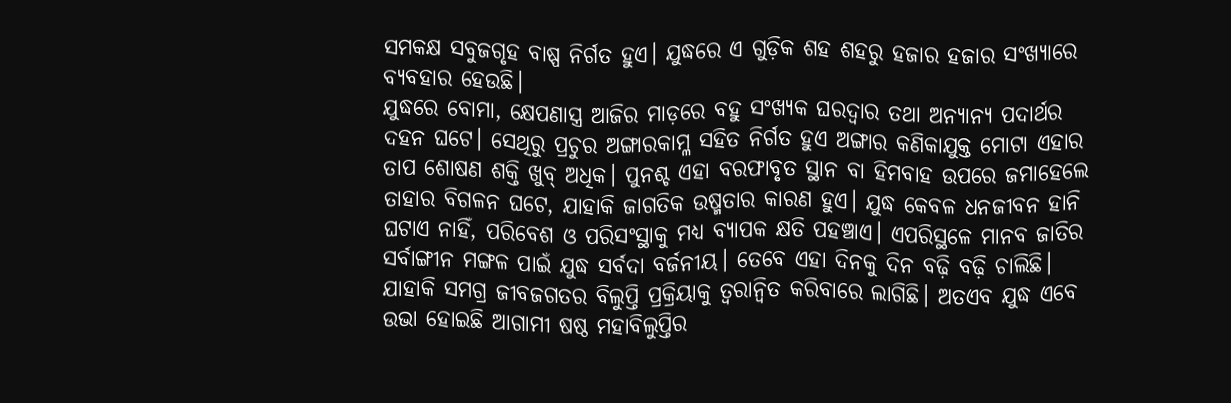ସମକକ୍ଷ ସବୁଜଗୃହ ବାଷ୍ପ ନିର୍ଗତ ହୁଏ। ଯୁଦ୍ଧରେ ଏ ଗୁଡ଼ିକ ଶହ ଶହରୁ ହଜାର ହଜାର ସଂଖ୍ୟାରେ ବ୍ୟବହାର ହେଉଛି।
ଯୁଦ୍ଧରେ ବୋମା, କ୍ଷେପଣାସ୍ତ୍ର ଆଜିର ମାଡ଼ରେ ବହୁ ସଂଖ୍ୟକ ଘରଦ୍ୱାର ତଥା ଅନ୍ୟାନ୍ୟ ପଦାର୍ଥର ଦହନ ଘଟେ। ସେଥିରୁ ପ୍ରଚୁର ଅଙ୍ଗାରକାମ୍ଳ ସହିତ ନିର୍ଗତ ହୁଏ ଅଙ୍ଗାର କଣିକାଯୁକ୍ତ ମୋଟା ଏହାର ତାପ ଶୋଷଣ ଶକ୍ତି ଖୁବ୍‌ ଅଧିକ। ପୁନଶ୍ଚ ଏହା ବରଫାବୃତ ସ୍ଥାନ ବା ହିମବାହ ଉପରେ ଜମାହେଲେ ତାହାର ବିଗଳନ ଘଟେ, ଯାହାକି ଜାଗତିକ ଉଷ୍ମତାର କାରଣ ହୁଏ। ଯୁଦ୍ଧ କେବଳ ଧନଜୀବନ ହାନି ଘଟାଏ ନାହିଁ, ପରିବେଶ ଓ ପରିସଂସ୍ଥାକୁ ମଧ୍ୟ ବ୍ୟାପକ କ୍ଷତି ପହଞ୍ଚାଏ। ଏପରିସ୍ଥଳେ ମାନବ ଜାତିର ସର୍ବାଙ୍ଗୀନ ମଙ୍ଗଳ ପାଇଁ ଯୁଦ୍ଧ ସର୍ବଦା ବର୍ଜନୀୟ। ତେବେ ଏହା ଦିନକୁ ଦିନ ବଢ଼ି ବଢ଼ି ଚାଲିଛି। ଯାହାକି ସମଗ୍ର ଜୀବଜଗତର ବିଲୁପ୍ତି ପ୍ରକ୍ରିୟାକୁ ତ୍ୱରାନ୍ବିତ କରିବାରେ ଲାଗିଛି। ଅତଏବ ଯୁଦ୍ଧ ଏବେ ଉଭା ହୋଇଛି ଆଗାମୀ ଷଷ୍ଠ ମହାବିଲୁପ୍ତିର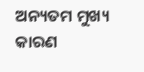ଅନ୍ୟତମ ମୁଖ୍ୟ କାରଣ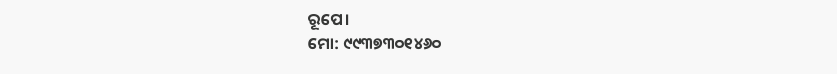ରୂପେ।
ମୋ: ୯୯୩୭୩୦୧୪୬୦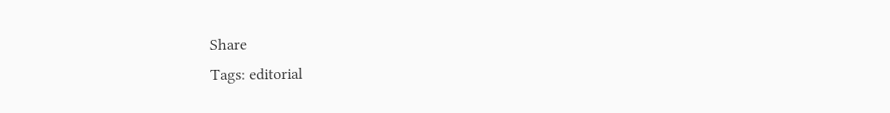Share
Tags: editorial